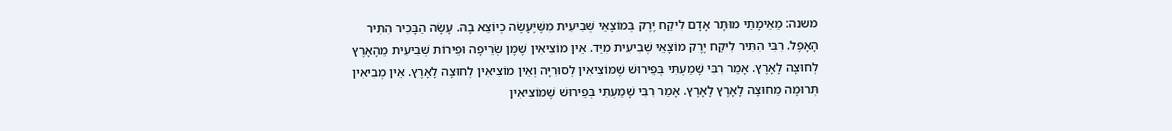משנה: מֵאֵימָתַי מוּתָּר אָדָם לִיקַח יֶרֶק בְּמוֹצָאֵי שְׁבִיעִית מִשֶּׁיֶּעָשֶׂה כְיוֹצֵא בָהּ. עָשָׂה הַבָּכִיר הִתִּיר הָאָפֶל. רִבִּי הִתִּיר לִיקַח יֶרֶק מוֹצָאֵי שְׁבִיעִית מִיַּד. אֵין מוֹצִיאִין שֶׁמֶן שְׂרֵיפָה וּפֵירוֹת שְׁבִיעִית מֵהָאָרֶץ לְחוּצָה לָאָרֶץ. אָמַר רִבִּי שָׁמַעְתִּי בְּפֵירוּשׁ שֶׁמּוֹצִיאִין לְסוּרִיָּה וְאֵין מוֹצִיאִין לְחוּצָה לָאָרֶץ. אֵין מְבִיאִין תְּרוּמָה מֵחוּצָה לָאָרֶץ לָאָרֶץ. אָמַר רִבִּי שָׁמַעְתִּי בְּפֵירוּשׁ שֶׁמּוֹצִיאִין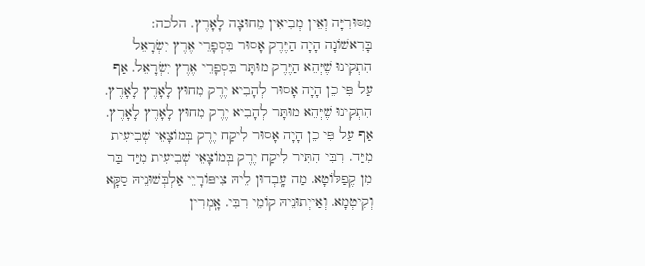מִסּוּרִיָּה וְאֵין מְבִיאִין מֵחוּצָה לָאָרֶץ. הלכה: בָּרִאשׁוֹנָה הָיָה הַיֶּרֶק אָסוּר בִּסְפָרֵי אֶרֶץ יִשְׂרָאֵל הִתְקִינוּ שֶׁיְּהֵא הַיֶּרֶק מוּתָּר בִּסְפָרֵי אֶרֶץ יִשְׂרָאֵל. אַף עַל פִּי כֵן הָיָה אָסוּר לְהָבִיא יֶרֶק מִחוּץ לָאָרֶץ לָאָרֶץ. הִתְקִינוּ שֶׁיְּהֵא מוּתָּר לְהָבִיא יֶרֶק מִחוּץ לָאָרֶץ לָאָרֶץ. אַף עַל פִּי כֵן הָיָה אָסוּר לִיקַח יֶרֶק בְּמוֹצָאֵי שְׁבִיעִית מִיַּד. רִבִּי הִתִּיר לִיקַח יֶרֶק בְּמוֹצָאֵי שְׁבִיעִית מִיַּד בַּר מִן קֶפַלּוֹטָא. מַה עָֽבְדוּן לֵיהּ צִיפּוֹרָיֵי אַלְבְּשׁוּנֵיהּ סַקָּא וְקִיטְמָא. וְאַייְתוּנֵיהּ קוֹמֵי רִבִּי. אָֽמְרִין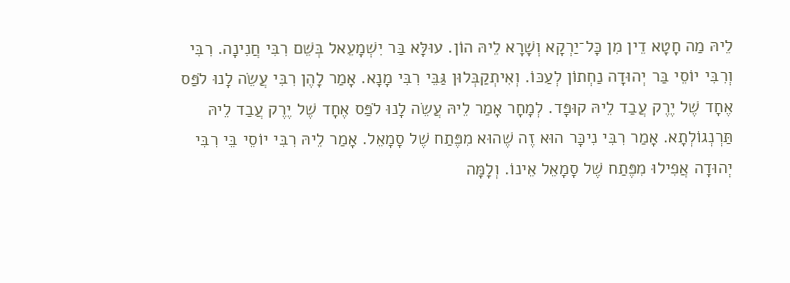לֵיהּ מַה חָטָא דֵין מִן כָּל־יַרְקָא וְשָׁרָא לֵיהּ הוֹן. עוּלָּא בַּר יִשְׁמָעֵאל בְּשֵׁם רִבִּי חֲנִינָה. רִבִּי וְרִבִּי יוֹסֵי בַּר יְהוּדָה נַחְתוֹן לְעַכּוֹ. וְאִיתְקַבְּלוּן גַּבֵּי רִבִּי מָנָא. אָמַר לָהֶן רִבִּי עֲשֵׂה לָנוּ לֹפַּס אֶחָד שֶׁל יֶרֶק עֲבַד לֵיהּ קוּפָּד. לְמָחָר אָמַר לֵיהּ עֲשֵׂה לָנוּ לֹפַּס אֶחָד שֶׁל יֶרֶק עֲבַד לֵיהּ תַּרְנְגוֹלְתָא. אָמַר רִבִּי נִיכָּר הוּא זֶה שֶׁהוּא מִפֶּתַח שֶׁל סָמָאֵל. אָמַר לֵיהּ רִבִּי יוֹסֵי בֵּי רִבִּי יְהוּדָה אֲפִילוּ מִפֶּתַח שֶׁל סָמָאֵל אֵינוֹ. וְלָמָּה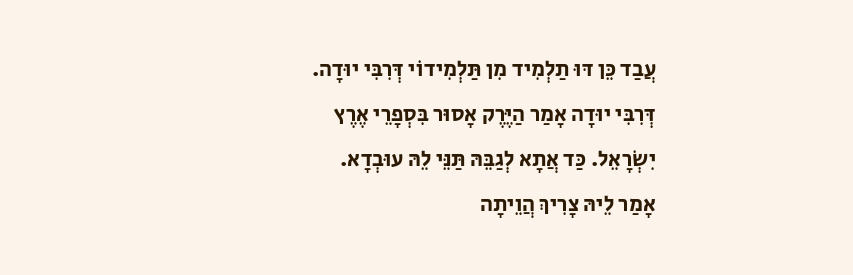עֲבַד כֵּן דּוּ תַלְמִיד מִן תַּלְמִידוֹי דְּרִבִּי יוּדָה. דְּרִבִּי יוּדָה אָמַר הַיֶּרֶק אָסוּר בִּסְפָרֵי אֶרֶץ יִשְׂרָאֵל. כַּד אֲתָא לְגַבֵּהּ תַּנֵּי לֵהּ עוּבְדָא. אָמַר לֵיהּ צָרִיךְ הֲוֵיתָה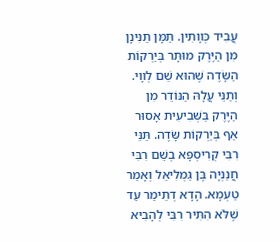עֲבִיד כְּװָתִין. תַּמָּן תַּנִּינָן מִן הַיֶּרֶק מוּתָּר בְּיַרְקוֹת הַשָּׂדֶה שֶׁהוּא שֵׁם לְװָי. וְתַנֵּי עֲלָהּ הַנּוֹדֵר מִן הַיֶּרֶק בַּשְּׁבִיעִית אָסוּר אַף בְּיַרְקוֹת שָּׂדֶה. תַּנֵּי רִבִּי קְרִיסְפָּא בְשֵׁם רִבִּי חֲנַנְיָה בֶּן גַּמְלִיאֵל וְאָמַר טַעְמָא. הָדָא דְתֵימַר עַד שֶׁלֹּא הִתִּיר רִבִּי לְהָבִיא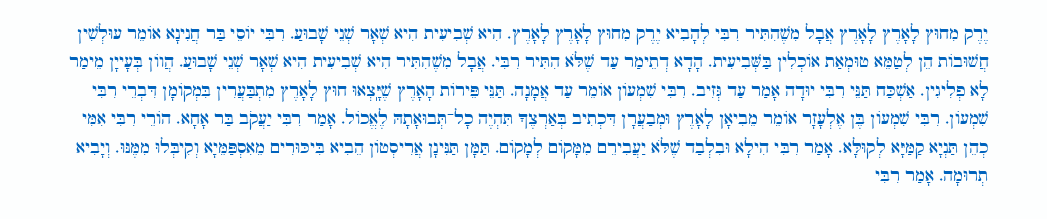יֶרֶק מִחוּץ לָאָרֶץ לָאָרֶץ אֲבָל מִשֶׁהִתִּיר רִבִּי לְהָבִיא יֶרֶק מִחוּץ לָאָרֶץ לָאָרֶץ. הִיא שְׁבִיעִית הִיא שְׁאָר שְׁנֵי שָׁבוּעַ. רִבִּי יוֹסֵי בַּר חֲנִינָא אוֹמֵר עוּלְשִׁין חֲשׁוּבוֹת הֵן לְטַמֵּא טוּמְאַת אוֹכְלִין בַּשְּׁבִיעִית. הָדָא דְתֵימַר עַד שֶׁלֹּא הִתִּיר רִבִּי. אֲבָל מִשֶׁהִתִּיר הִיא שְׁבִיעִית הִיא שְׁאָר שְׁנֵי שָׁבוּעַ. הֲווֹן בְּעָייָן מֵימַר לָא פְלִיגִין. אַשְׁכַּח תַּנֵּי רִבִּי יוּדָה אָמַר עַד גְּזִיב. רִבִּי שִׁמְעוֹן אוֹמֵר עַד אֲמָנָה. תַּנֵּי פֵּירוֹת הָאָרֶץ שֶׁיָּֽצְאוּ חוּץ לָאָרֶץ מִתְבַּעֲרִין בִּמְקוֹמָן דִּבְרֵי רִבִּי שִׁמְעוֹן. רִבִּי שִׁמְעוֹן בֶּן אֶלְעָזָר אוֹמֵר מֵבִיאָן לָאָרֶץ וּמְבַעֲרָן דִּכְתִיב בְּאַרְצֶךָ תִּהְיֶה כָל־תְּבוּאָתָהּ לֶאֱכוֹל. אָמַר רִבִּי יַעֲקֹב בַּר אָחָא. הוֹרֵי רִבִּי אִמִּי כְהֵן תַּנְיָא קַמַּיָּא לְקוּלָּא. אָמַר רִבִּי הִילָא וּבִלְבַד שֶׁלֹּא יַעֲבִירֵם מִמָּקוֹם לְמָקוֹם. תַּמָּן תַּנִּינָן אֲרִיסְטוֹן הֵבִיא בִּיכּוּרִים מֵאִסְפַּמֵּיָא וְקִיבְּלוּ מִמֶּנּוּ. וְיָבִיא תְרוּמָה. אָמַר רִבִּי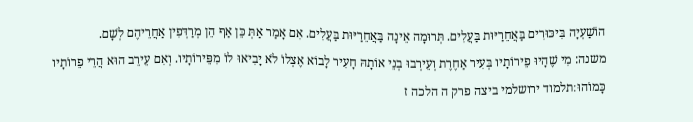הוֹשַׁעְיָה בִּיכּוּרִים בַּאֲחֵרַיּוּת בַּעֲלִים. תְּרוּמָה אֵינָה בַּאֲחֵרַיּוּת בַּעֲלִים. אִם אָמַר אַתְּ כֵּן אַף הֵן מְרַדְּפִין אַחֲרֵיהֶם לְשָׁם.
משנה: מִי שֶׁהָיוּ פֵירוֹתָיו בְּעִיר אַחֶרֶת וְעֵירְבוּ בְנֵי אוֹתָהּ חָעִיר לָבוֹא אֶצְלוֹ לֹא יָבִיאוּ לוֹ מִפֵּירוֹתָיו. וְאִם עֵירֵב הוּא הֲרֵי פֵרוֹתָיו כָּמוֹהוּ׃תלמוד ירושלמי ביצה פרק ה הלכה ז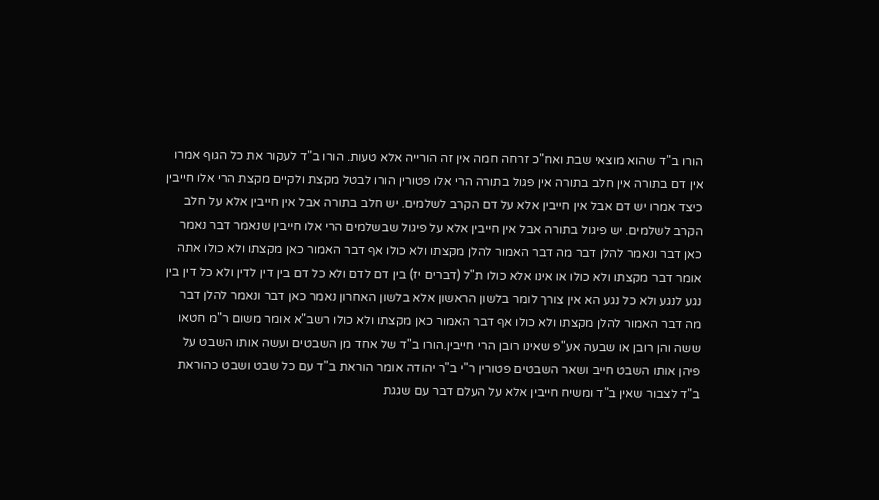הורו ב"ד שהוא מוצאי שבת ואח"כ זרחה חמה אין זה הורייה אלא טעות. הורו ב"ד לעקור את כל הגוף אמרו אין דם בתורה אין חלב בתורה אין פגול בתורה הרי אלו פטורין הורו לבטל מקצת ולקיים מקצת הרי אלו חייבין כיצד אמרו יש דם אבל אין חייבין אלא על דם הקרב לשלמים. יש חלב בתורה אבל אין חייבין אלא על חלב הקרב לשלמים. יש פיגול בתורה אבל אין חייבין אלא על פיגול שבשלמים הרי אלו חייבין שנאמר דבר נאמר כאן דבר ונאמר להלן דבר מה דבר האמור להלן מקצתו ולא כולו אף דבר האמור כאן מקצתו ולא כולו אתה אומר דבר מקצתו ולא כולו או אינו אלא כולו ת"ל (דברים יז) בין דם לדם ולא כל דם בין דין לדין ולא כל דין בין נגע לנגע ולא כל נגע הא אין צורך לומר בלשון הראשון אלא בלשון האחרון נאמר כאן דבר ונאמר להלן דבר מה דבר האמור להלן מקצתו ולא כולו אף דבר האמור כאן מקצתו ולא כולו רשב"א אומר משום ר"מ חטאו ששה והן רובן או שבעה אע"פ שאינו רובן הרי חייבין.הורו ב"ד של אחד מן השבטים ועשה אותו השבט על פיהן אותו השבט חייב ושאר השבטים פטורין ר"י ב"ר יהודה אומר הוראת ב"ד עם כל שבט ושבט כהוראת ב"ד לצבור שאין ב"ד ומשיח חייבין אלא על העלם דבר עם שגגת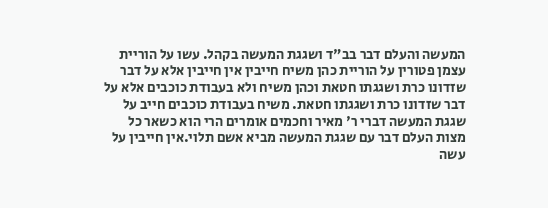המעשה והעלם דבר בב"ד ושגגת המעשה בקהל. עשו על הוריית עצמן פטורין על הוריית כהן משיח חייבין אין חייבין אלא על דבר שזדונו כרת ושגגתו חטאת וכהן משיח ולא בעבודת כוכבים אלא על דבר שזדונו כרת ושגגתו חטאת. משיח בעבודת כוכבים חייב על שגגת המעשה דברי ר' מאיר וחכמים אומרים הרי הוא כשאר כל מצות העלם דבר עם שגגת המעשה מביא אשם תלוי.אין חייבין על עשה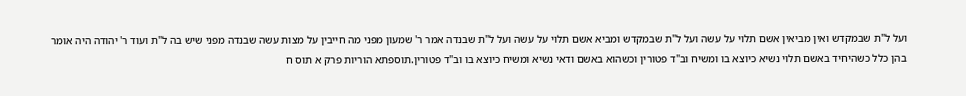ועל ל"ת שבמקדש ואין מביאין אשם תלוי על עשה ועל ל"ת שבמקדש ומביא אשם תלוי על עשה ועל ל"ת שבנדה אמר ר' שמעון מפני מה חייבין על מצות עשה שבנדה מפני שיש בה ל"ת ועוד ר' יהודה היה אומר בהן כלל כשהיחיד באשם תלוי נשיא כיוצא בו ומשיח וב"ד פטורין וכשהוא באשם ודאי נשיא ומשיח כיוצא בו וב"ד פטורין.תוספתא הוריות פרק א תוס ח